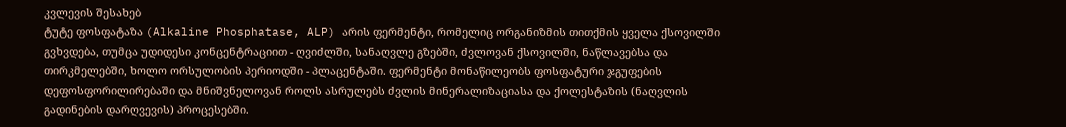კვლევის შესახებ
ტუტე ფოსფატაზა (Alkaline Phosphatase, ALP) არის ფერმენტი, რომელიც ორგანიზმის თითქმის ყველა ქსოვილში გვხვდება, თუმცა უდიდესი კონცენტრაციით - ღვიძლში, სანაღვლე გზებში, ძვლოვან ქსოვილში, ნაწლავებსა და თირკმელებში, ხოლო ორსულობის პერიოდში - პლაცენტაში. ფერმენტი მონაწილეობს ფოსფატური ჯგუფების დეფოსფორილირებაში და მნიშვნელოვან როლს ასრულებს ძვლის მინერალიზაციასა და ქოლესტაზის (ნაღვლის გადინების დარღვევის) პროცესებში.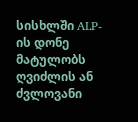სისხლში ALP-ის დონე მატულობს ღვიძლის ან ძვლოვანი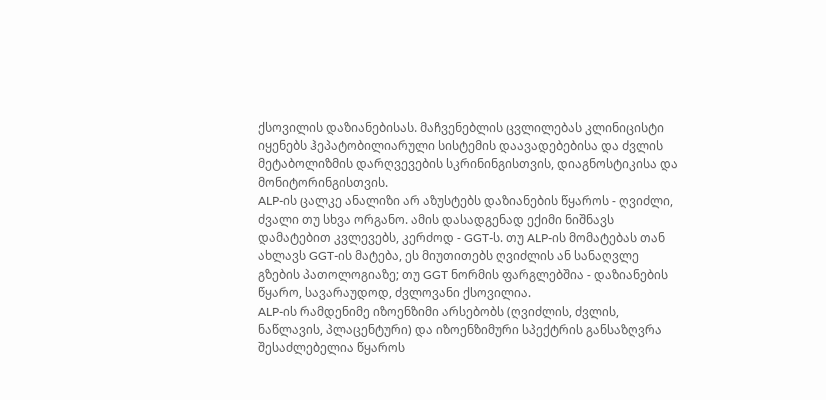ქსოვილის დაზიანებისას. მაჩვენებლის ცვლილებას კლინიცისტი იყენებს ჰეპატობილიარული სისტემის დაავადებებისა და ძვლის მეტაბოლიზმის დარღვევების სკრინინგისთვის, დიაგნოსტიკისა და მონიტორინგისთვის.
ALP-ის ცალკე ანალიზი არ აზუსტებს დაზიანების წყაროს - ღვიძლი, ძვალი თუ სხვა ორგანო. ამის დასადგენად ექიმი ნიშნავს დამატებით კვლევებს, კერძოდ - GGT-ს. თუ ALP-ის მომატებას თან ახლავს GGT-ის მატება, ეს მიუთითებს ღვიძლის ან სანაღვლე გზების პათოლოგიაზე; თუ GGT ნორმის ფარგლებშია - დაზიანების წყარო, სავარაუდოდ, ძვლოვანი ქსოვილია.
ALP-ის რამდენიმე იზოენზიმი არსებობს (ღვიძლის, ძვლის, ნაწლავის, პლაცენტური) და იზოენზიმური სპექტრის განსაზღვრა შესაძლებელია წყაროს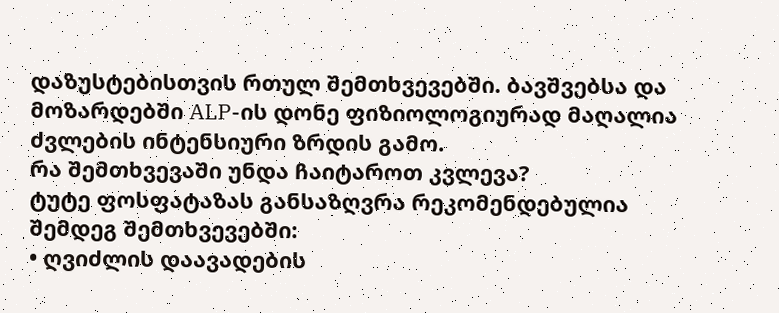დაზუსტებისთვის რთულ შემთხვევებში. ბავშვებსა და მოზარდებში ALP-ის დონე ფიზიოლოგიურად მაღალია ძვლების ინტენსიური ზრდის გამო.
რა შემთხვევაში უნდა ჩაიტაროთ კვლევა?
ტუტე ფოსფატაზას განსაზღვრა რეკომენდებულია შემდეგ შემთხვევებში:
• ღვიძლის დაავადების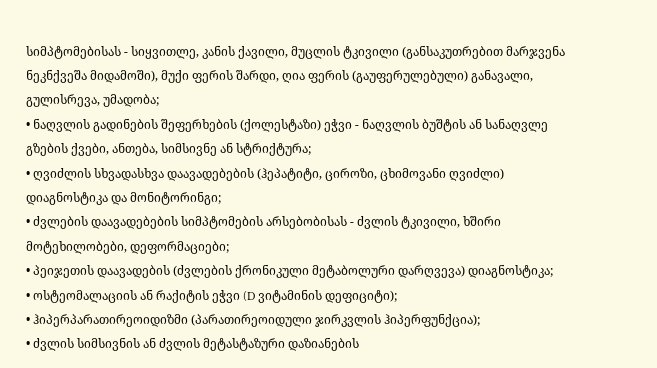სიმპტომებისას - სიყვითლე, კანის ქავილი, მუცლის ტკივილი (განსაკუთრებით მარჯვენა ნეკნქვეშა მიდამოში), მუქი ფერის შარდი, ღია ფერის (გაუფერულებული) განავალი, გულისრევა, უმადობა;
• ნაღვლის გადინების შეფერხების (ქოლესტაზი) ეჭვი - ნაღვლის ბუშტის ან სანაღვლე გზების ქვები, ანთება, სიმსივნე ან სტრიქტურა;
• ღვიძლის სხვადასხვა დაავადებების (ჰეპატიტი, ციროზი, ცხიმოვანი ღვიძლი) დიაგნოსტიკა და მონიტორინგი;
• ძვლების დაავადებების სიმპტომების არსებობისას - ძვლის ტკივილი, ხშირი მოტეხილობები, დეფორმაციები;
• პეიჯეთის დაავადების (ძვლების ქრონიკული მეტაბოლური დარღვევა) დიაგნოსტიკა;
• ოსტეომალაციის ან რაქიტის ეჭვი (D ვიტამინის დეფიციტი);
• ჰიპერპარათირეოიდიზმი (პარათირეოიდული ჯირკვლის ჰიპერფუნქცია);
• ძვლის სიმსივნის ან ძვლის მეტასტაზური დაზიანების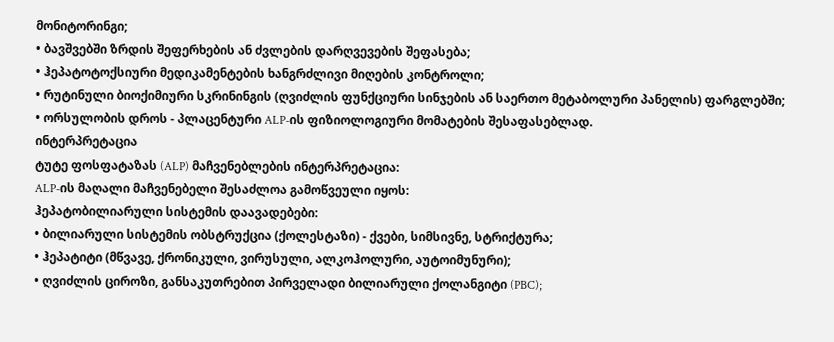მონიტორინგი;
• ბავშვებში ზრდის შეფერხების ან ძვლების დარღვევების შეფასება;
• ჰეპატოტოქსიური მედიკამენტების ხანგრძლივი მიღების კონტროლი;
• რუტინული ბიოქიმიური სკრინინგის (ღვიძლის ფუნქციური სინჯების ან საერთო მეტაბოლური პანელის) ფარგლებში;
• ორსულობის დროს - პლაცენტური ALP-ის ფიზიოლოგიური მომატების შესაფასებლად.
ინტერპრეტაცია
ტუტე ფოსფატაზას (ALP) მაჩვენებლების ინტერპრეტაცია:
ALP-ის მაღალი მაჩვენებელი შესაძლოა გამოწვეული იყოს:
ჰეპატობილიარული სისტემის დაავადებები:
• ბილიარული სისტემის ობსტრუქცია (ქოლესტაზი) - ქვები, სიმსივნე, სტრიქტურა;
• ჰეპატიტი (მწვავე, ქრონიკული, ვირუსული, ალკოჰოლური, აუტოიმუნური);
• ღვიძლის ციროზი, განსაკუთრებით პირველადი ბილიარული ქოლანგიტი (PBC);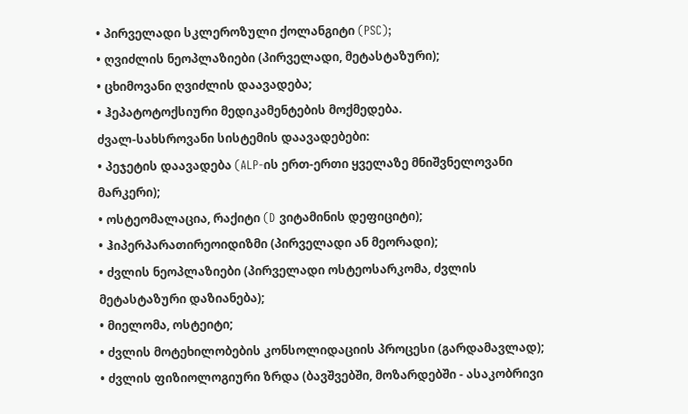• პირველადი სკლეროზული ქოლანგიტი (PSC);
• ღვიძლის ნეოპლაზიები (პირველადი, მეტასტაზური);
• ცხიმოვანი ღვიძლის დაავადება;
• ჰეპატოტოქსიური მედიკამენტების მოქმედება.
ძვალ-სახსროვანი სისტემის დაავადებები:
• პეჯეტის დაავადება (ALP-ის ერთ-ერთი ყველაზე მნიშვნელოვანი მარკერი);
• ოსტეომალაცია, რაქიტი (D ვიტამინის დეფიციტი);
• ჰიპერპარათირეოიდიზმი (პირველადი ან მეორადი);
• ძვლის ნეოპლაზიები (პირველადი ოსტეოსარკომა, ძვლის მეტასტაზური დაზიანება);
• მიელომა, ოსტეიტი;
• ძვლის მოტეხილობების კონსოლიდაციის პროცესი (გარდამავლად);
• ძვლის ფიზიოლოგიური ზრდა (ბავშვებში, მოზარდებში - ასაკობრივი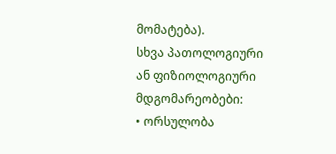მომატება).
სხვა პათოლოგიური ან ფიზიოლოგიური მდგომარეობები:
• ორსულობა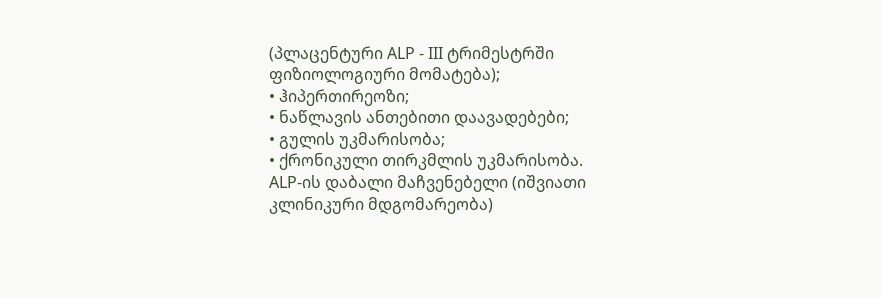(პლაცენტური ALP - III ტრიმესტრში ფიზიოლოგიური მომატება);
• ჰიპერთირეოზი;
• ნაწლავის ანთებითი დაავადებები;
• გულის უკმარისობა;
• ქრონიკული თირკმლის უკმარისობა.
ALP-ის დაბალი მაჩვენებელი (იშვიათი კლინიკური მდგომარეობა)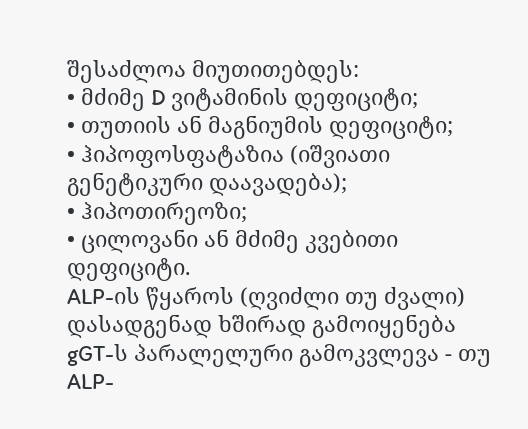შესაძლოა მიუთითებდეს:
• მძიმე D ვიტამინის დეფიციტი;
• თუთიის ან მაგნიუმის დეფიციტი;
• ჰიპოფოსფატაზია (იშვიათი გენეტიკური დაავადება);
• ჰიპოთირეოზი;
• ცილოვანი ან მძიმე კვებითი დეფიციტი.
ALP-ის წყაროს (ღვიძლი თუ ძვალი) დასადგენად ხშირად გამოიყენება gGT-ს პარალელური გამოკვლევა - თუ ALP-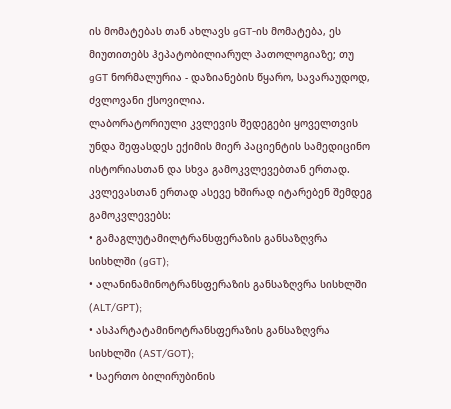ის მომატებას თან ახლავს gGT-ის მომატება, ეს მიუთითებს ჰეპატობილიარულ პათოლოგიაზე; თუ gGT ნორმალურია - დაზიანების წყარო, სავარაუდოდ, ძვლოვანი ქსოვილია.
ლაბორატორიული კვლევის შედეგები ყოველთვის უნდა შეფასდეს ექიმის მიერ პაციენტის სამედიცინო ისტორიასთან და სხვა გამოკვლევებთან ერთად.
კვლევასთან ერთად ასევე ხშირად იტარებენ შემდეგ გამოკვლევებს:
• გამაგლუტამილტრანსფერაზის განსაზღვრა სისხლში (gGT);
• ალანინამინოტრანსფერაზის განსაზღვრა სისხლში (ALT/GPT);
• ასპარტატამინოტრანსფერაზის განსაზღვრა სისხლში (AST/GOT);
• საერთო ბილირუბინის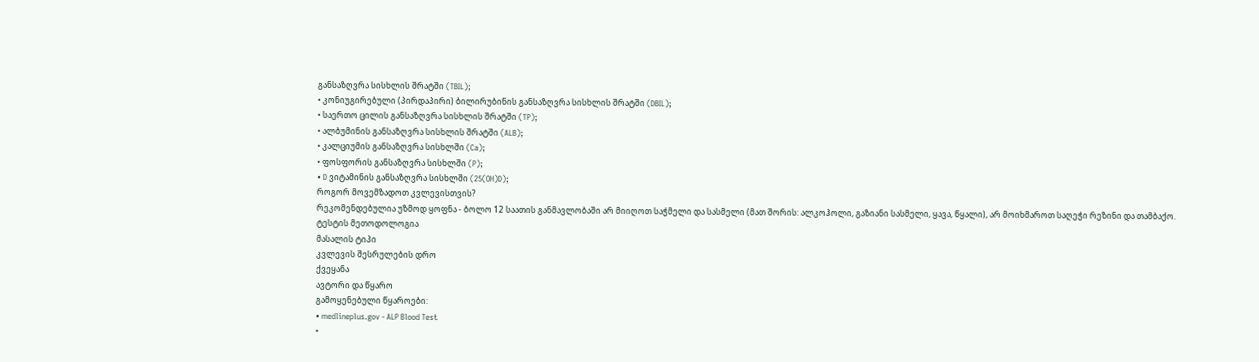განსაზღვრა სისხლის შრატში (TBIL);
• კონიუგირებული (პირდაპირი) ბილირუბინის განსაზღვრა სისხლის შრატში (DBIL);
• საერთო ცილის განსაზღვრა სისხლის შრატში (TP);
• ალბუმინის განსაზღვრა სისხლის შრატში (ALB);
• კალციუმის განსაზღვრა სისხლში (Ca);
• ფოსფორის განსაზღვრა სისხლში (P);
• D ვიტამინის განსაზღვრა სისხლში (25(OH)D);
როგორ მოვემზადოთ კვლევისთვის?
რეკომენდებულია უზმოდ ყოფნა - ბოლო 12 საათის განმავლობაში არ მიიღოთ საჭმელი და სასმელი (მათ შორის: ალკოჰოლი, გაზიანი სასმელი, ყავა, წყალი), არ მოიხმაროთ საღეჭი რეზინი და თამბაქო.
ტესტის მეთოდოლოგია
მასალის ტიპი
კვლევის შესრულების დრო
ქვეყანა
ავტორი და წყარო
გამოყენებული წყაროები:
• medlineplus.gov - ALP Blood Test
•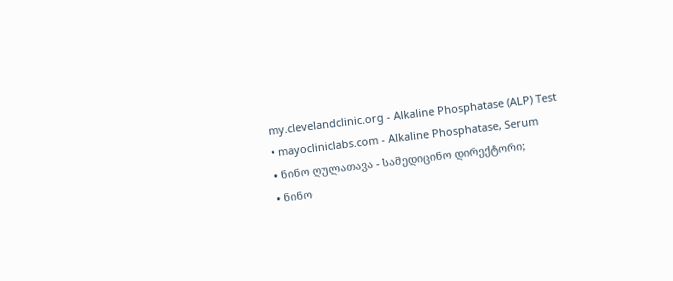my.clevelandclinic.org - Alkaline Phosphatase (ALP) Test
• mayocliniclabs.com - Alkaline Phosphatase, Serum
• ნინო ღულათავა - სამედიცინო დირექტორი;
• ნინო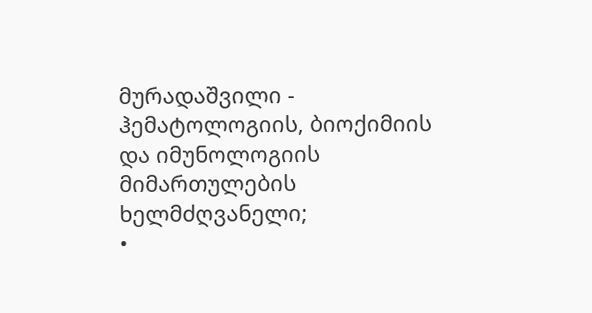მურადაშვილი - ჰემატოლოგიის, ბიოქიმიის და იმუნოლოგიის მიმართულების ხელმძღვანელი;
•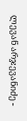ლევან არჯევანიძე -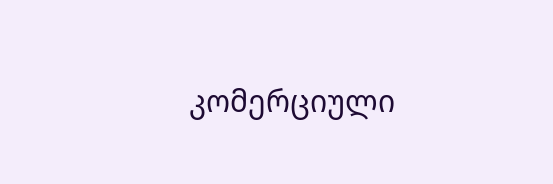კომერციული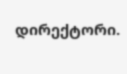დირექტორი.